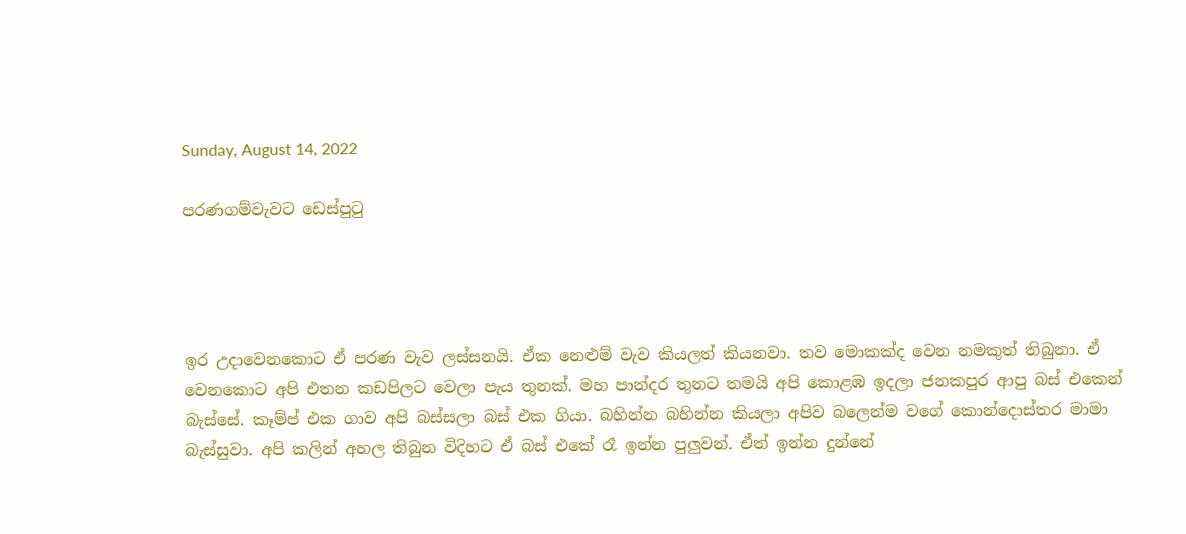Sunday, August 14, 2022

පරණගම්වැවට ඩෙස්පුටු




ඉර උදාවෙනකොට ඒ පරණ වැව ලස්සනයි. ඒක නෙළුම් වැව කියලත් කියනවා. තව මොකක්ද වෙන නමකුත් තිබුනා. ඒ වෙනකොට අපි එතන කඩපිලට වෙලා පැය තුනක්. මහ පාන්දර තුනට තමයි අපි කොළඹ ඉදලා ජනකපුර ආපු බස් එකෙන් බැස්සේ. කෑම්ප් එක ගාව අපි බස්සලා බස් එක ගියා. බහින්න බහින්න කියලා අපිව බලෙන්ම වගේ කොන්දොස්තර මාමා බැස්සුවා. අපි කලින් අහල තිබුන විදිහට ඒ බස් එකේ රෑ ඉන්න පුලුවන්. ඒත් ඉන්න දුන්නේ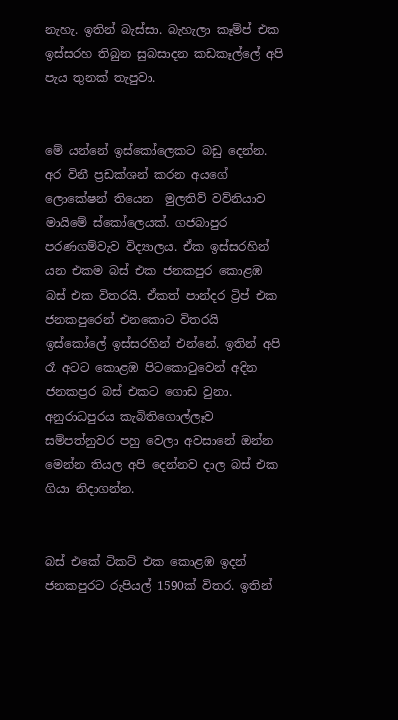නැහැ. ඉතින් බැස්සා. බැහැලා කෑම්ප් එක ඉස්සරහ තිබුන සුබසාදන කඩකෑල්ලේ අපි පැය තුනක් තැපුවා.


මේ යන්නේ ඉස්කෝලෙකට බඩු දෙන්න. අර විනී ප්‍රඩක්ශන් කරන අයගේ ලොකේෂන් තියෙන  මුලතිව් වව්නියාව මායිමේ ස්කෝලෙයක්. ගජබාපුර පරණගම්වැව විද්‍යාලය. ඒක ඉස්සරහින් යන එකම බස් එක ජනකපුර කොළඹ බස් එක විතරයි. ඒකත් පාන්දර ට්‍රිප් එක ජනකපුරෙන් එනකොට විතරයි ඉස්කෝලේ ඉස්සරහින් එන්නේ. ඉතින් අපි රෑ අටට කොළඹ පිටකොටුවෙන් අදින ජනකප්‍රර බස් එකට ගොඩ වුනා. අනුරාධපුරය කැබිතිගොල්ලෑව සම්පත්නුවර පහු වෙලා අවසානේ ඔන්න මෙන්න තියල අපි දෙන්නව දාල බස් එක ගියා නිදාගන්න.


බස් එකේ ටිකට් එක කොළඹ ඉදන් ජනකපුරට රුපියල් 1590ක් විතර. ඉතින්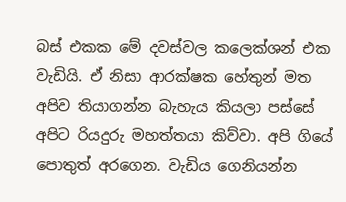බස් එකක මේ දවස්වල කලෙක්ශන් එක වැඩියි. ඒ නිසා ආරක්ෂක හේතුන් මත අපිව තියාගන්න බැහැය කියලා පස්සේ අපිට රියදුරු මහත්තයා කිව්වා. අපි ගියේ පොතුත් අරගෙන. වැඩිය ගෙනියන්න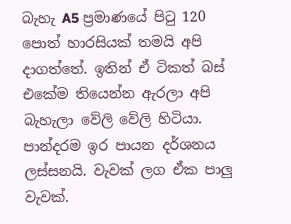බැහැ A5 ප්‍රමාණයේ පිටු 120 පොත් හාරසියක් තමයි අපි දාගත්තේ. ඉතින් ඒ ටිකත් බස් එකේම තියෙන්න ඇරලා අපි බැහැලා වේලි වේලි හිටියා. පාන්දරම ඉර පායන දර්ශනය ලස්සනයි. වැවක් ලග ඒක පාලු වැවක්.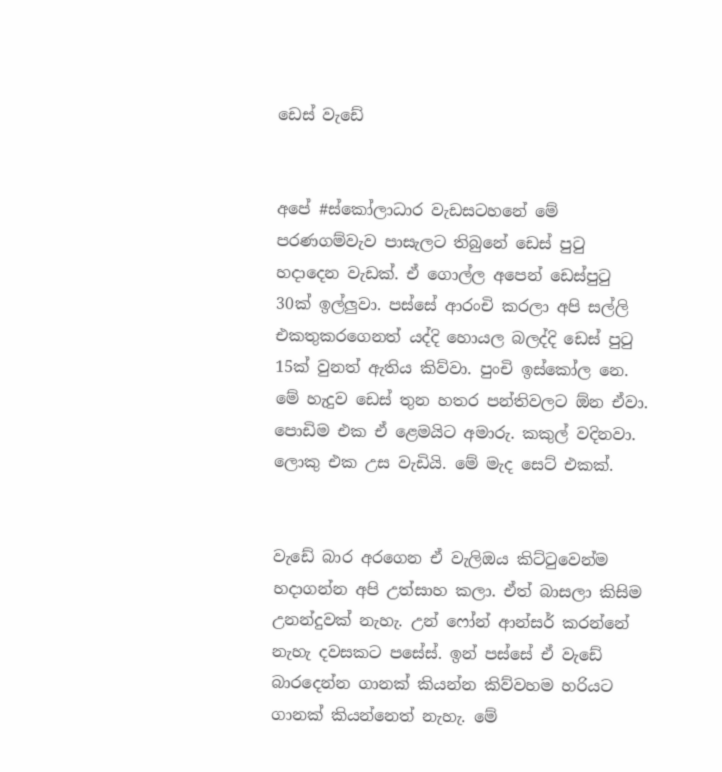ඩෙස් වැඩේ


අපේ #ස්කෝලාධාර වැඩසටහනේ මේ පරණගම්වැව පාසැලට තිබුනේ ඩෙස් පුටු හදාදෙන වැඩක්. ඒ ගොල්ල අපෙන් ඩෙස්පුටු 30ක් ඉල්ලුවා. පස්සේ ආරංචි කරලා අපි සල්ලි එකතුකරගෙනත් යද්දි හොයල බලද්දි ඩෙස් පුටු 15ක් වුනත් ඇතිය කිව්වා. පුංචි ඉස්කෝල නෙ. මේ හැදුව ඩෙස් තුන හතර පන්තිවලට ඕන ඒවා. පොඩිම එක ඒ ළෙමයිට අමාරු. කකුල් වදිනවා. ලොකු එක උස වැඩියි. මේ මැද සෙට් එකක්.


වැඩේ බාර අරගෙන ඒ වැලිඔය කිට්ටුවෙන්ම හදාගන්න අපි උත්සාහ කලා. ඒත් බාසලා කිසිම උනන්දුවක් නැහැ. උන් ෆෝන් ආන්සර් කරන්නේ නැහැ දවසකට පසේස්. ඉන් පස්සේ ඒ වැඩේ බාරදෙන්න ගානක් කියන්න කිව්වහම හරියට ගානක් කියන්නෙත් නැහැ. මේ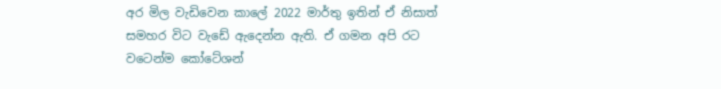අර මිල වැඩිවෙන කාලේ 2022 මාර්තු ඉතින් ඒ නිසාත් සමහර විට වැඩේ ඇදෙන්න ඇති. ඒ ගමන අපි රට වටෙන්ම කෝටේශන්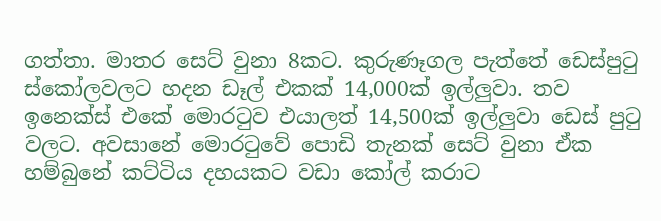ගත්තා. මාතර සෙට් වුනා 8කට. කුරුණෑගල පැත්තේ ඩෙස්පුටු ස්කෝලවලට හදන ඩෑල් එකක් 14,000ක් ඉල්ලුවා. තව ඉනෙක්ස් එකේ මොරටුව එයාලත් 14,500ක් ඉල්ලුවා ඩෙස් පුටු වලට. අවසානේ මොරටුවේ පොඩි තැනක් සෙට් වුනා ඒක හම්බුනේ කට්ටිය දහයකට වඩා කෝල් කරාට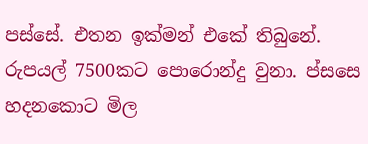පස්සේ. එතන ඉක්මන් එකේ තිබුනේ. රුපයල් 7500කට පොරොන්දු වුනා. ප්සසෙ හදනකොට මිල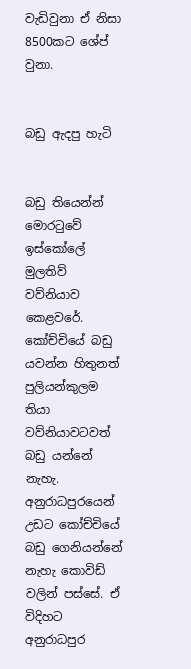වැඩිවුනා ඒ නිසා 8500කට ශේප් වුනා.


බඩු ඇදපු හැටි


බඩු තියෙන්න් මොරටුවේ ඉස්කෝලේ මුලතිව් වව්නියාව කෙළවරේ. කෝච්චියේ බඩු යවන්න හිතුනත් පුලියන්කුලම තියා වව්නියාවටවත් බඩු යන්නේ නැහැ. අනුරාධපුරයෙන් උඩට කෝච්චියේ බඩු ගෙනියන්නේ නැහැ කොවිඩ් වලින් පස්සේ. ඒ විදිහට අනුරාධපුර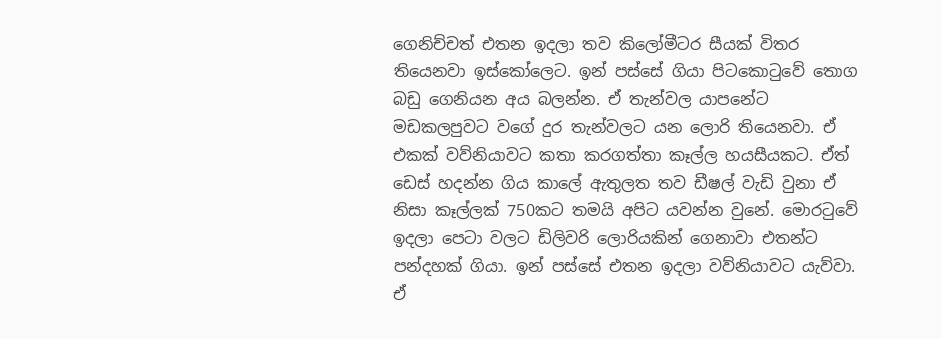ගෙනිච්චත් එතන ඉදලා තව කිලෝමීටර සීයක් විතර තියෙනවා ඉස්කෝලෙට. ඉන් පස්සේ ගියා පිටකොටුවේ තොග බඩු ගෙනියන අය බලන්න. ඒ තැන්වල යාපනේට මඩකලපුවට වගේ දුර තැන්වලට යන ලොරි තියෙනවා. ඒ එකක් වව්නියාවට කතා කරගත්තා කෑල්ල හයසීයකට. ඒත් ඩෙස් හදන්න ගිය කාලේ ඇතුලත තව ඩීෂල් වැඩි වුනා ඒ නිසා කෑල්ලක් 750කට තමයි අපිට යවන්න වුනේ. මොරටුවේ ඉදලා පෙටා වලට ඩිලිවරි ලොරියකින් ගෙනාවා එතන්ට පන්දහක් ගියා. ඉන් පස්සේ එතන ඉදලා වව්නියාවට යැව්වා. ඒ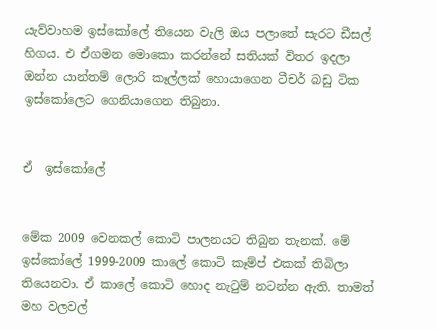යැව්වාහම ඉස්කෝලේ තියෙන වැලි ඔය පලාතේ සැරට ඩීසල් හිගය. එ ඒගමන මොකො කරන්නේ සතියක් විතර ඉදලා ඔන්න යාන්තම් ලොරි කෑල්ලක් හොයාගෙන ටීචර් බඩු ටික ඉස්කෝලෙට ගෙනියාගෙන තිබුනා.


ඒ  ඉස්කෝලේ


මේක 2009 වෙනකල් කොටි පාලනයට තිබුන තැනක්. මේ ඉස්කෝලේ 1999-2009 කාලේ කොටි කෑම්ප් එකක් තිබිලා තියෙනවා. ඒ කාලේ කොටි හොද නැටුම් නටන්න ඇති. තාමත් මහ වලවල්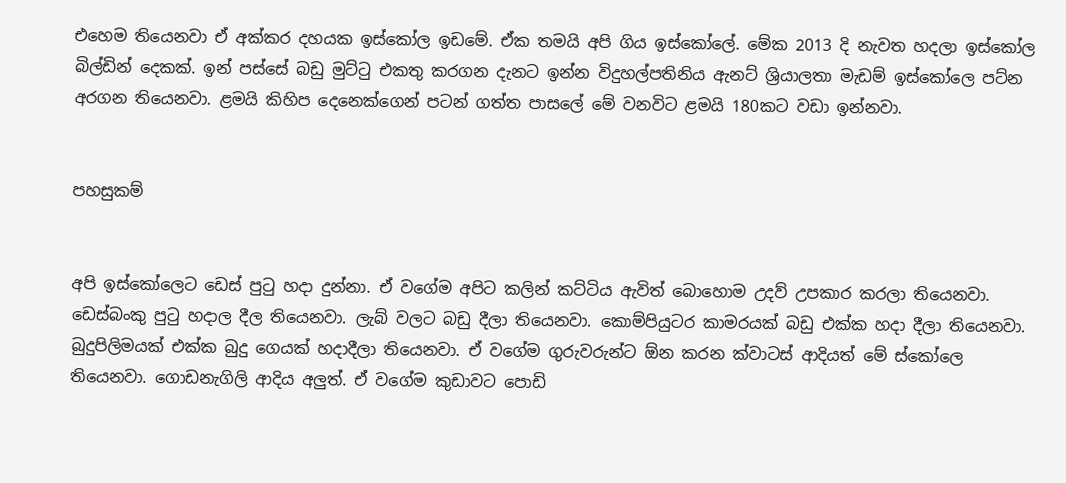එහෙම තියෙනවා ඒ අක්කර දහයක ඉස්කෝල ඉඩමේ. ඒක තමයි අපි ගිය ඉස්කෝලේ. මේක 2013 දි නැවත හදලා ඉස්කෝල බිල්ඩින් දෙකක්. ඉන් පස්සේ බඩු මුට්ටු එකතු කරගන දැනට ඉන්න විදුහල්පතිනිය ඇනට් ශ්‍රියාලතා මැඩම් ඉස්කෝලෙ පට්න අරගන තියෙනවා. ළමයි කිහිප දෙනෙක්ගෙන් පටන් ගත්ත පාසලේ මේ වනවිට ළමයි 180කට වඩා ඉන්නවා.


පහසුකම්


අපි ඉස්කෝලෙට ඩෙස් පුටු හදා දුන්නා. ඒ වගේම අපිට කලින් කට්ටිය ඇවිත් බොහොම උදව් උපකාර කරලා තියෙනවා. ඩෙස්බංකු පුටු හදාල දීල තියෙනවා. ලැබ් වලට බඩු දීලා තියෙනවා. කොම්පියුටර කාමරයක් බඩු එක්ක හදා දීලා තියෙනවා. බුදුපිලිමයක් එක්ක බුදු ගෙයක් හදාදීලා තියෙනවා. ඒ වගේම ගුරුවරුන්ට ඕන කරන ක්වාටස් ආදියත් මේ ස්කෝලෙ තියෙනවා. ගොඩනැගිලි ආදිය අලුත්. ඒ වගේම කුඩාවට පොඩි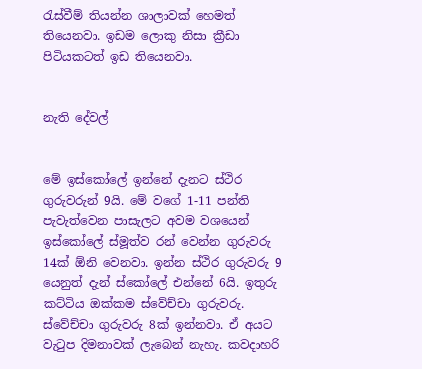රැස්වීම් තියන්න ශාලාවක් හෙමත් තියෙනවා. ඉඩම ලොකු නිසා ක්‍රීඩා පිටියකටත් ඉඩ තියෙනවා.


නැති දේවල්


මේ ඉස්කෝලේ ඉන්නේ දැනට ස්ථිර ගුරුවරුන් 9යි. මේ වගේ 1-11 පන්ති පැවැත්වෙන පාසැලට අවම වශයෙන් ඉස්කෝලේ ස්මූත්ව රන් වෙන්න ගුරුවරු 14ක් ඕනි වෙනවා. ඉන්න ස්ථිර ගුරුවරු 9 යෙනුත් දැන් ස්කෝලේ එන්නේ 6යි. ඉතුරු කට්ටිය ඔක්කම ස්වේච්චා ගුරුවරු. ස්වේච්චා ගුරුවරු 8ක් ඉන්නවා. ඒ අයට වැටුප දිමනාවක් ලැබෙන් නැහැ. කවදාහරි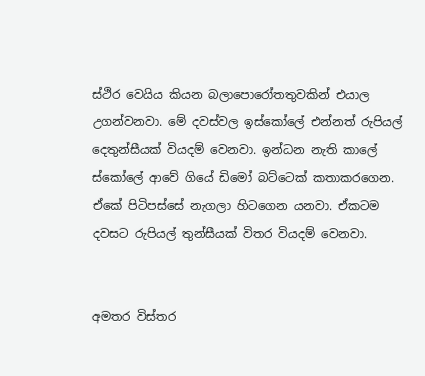ස්ථිර වෙයිය කියන බලාපොරෝතතුවකින් එයාල උගන්වනවා. මේ දවස්වල ඉස්කෝලේ එන්නත් රුපියල් දෙතුන්සීයක් වියදම් වෙනවා. ඉන්ධන නැති කාලේ ස්කෝලේ ආවේ ගියේ ඩිමෝ බට්ටෙක් කතාකරගෙන. ඒකේ පිටිපස්සේ නැගලා හිටගෙන යනවා. ඒකටම දවසට රුපියල් තුන්සීයක් විතර වියදම් වෙනවා.


අමතර විස්තර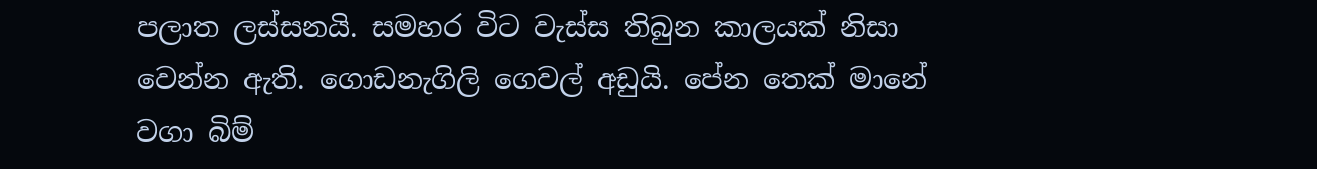පලාත ලස්සනයි. සමහර විට වැස්ස තිබුන කාලයක් නිසා වෙන්න ඇති. ගොඩනැගිලි ගෙවල් අඩුයි. පේන තෙක් මානේ වගා බිම්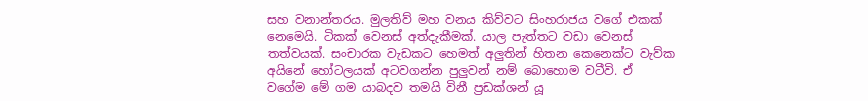සහ වනාන්තරය. මුලතිව් මහ වනය කිව්වට සිංහරාජය වගේ එකක් නෙමෙයි. ටිකක් වෙනස් අත්දැකීමක්. යාල පැත්තට වඩා වෙනස් තත්වයක්. සංචාරක වැඩකට හෙමත් අලුතින් හිතන කෙනෙක්ට වැව්ක අයිනේ හෝටලයක් අටවගන්න පුලුවන් නම් බොහොම වටීවි. ඒ වගේම මේ ගම යාබදව තමයි විනී ප්‍රඩක්ශන් යූ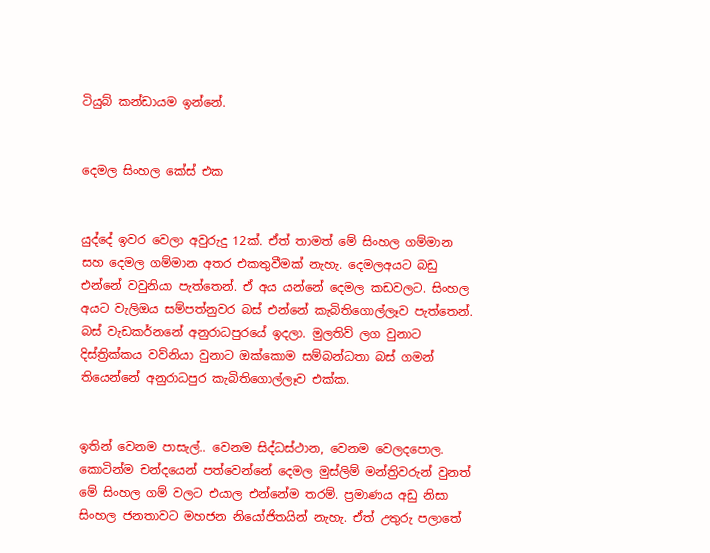ටියුබ් කන්ඩායම ඉන්නේ.


දෙමල සිංහල කේස් එක


යුද්දේ ඉවර වෙලා අවුරුදු 12ක්. ඒත් තාමත් මේ සිංහල ගම්මාන සහ දෙමල ගම්මාන අතර එකතුවීමක් නැහැ. දෙමලඅයට බඩු එන්නේ වවුනියා පැත්තෙන්. ඒ අය යන්නේ දෙමල කඩවලට. සිංහල අයට වැලිඔය සම්පත්නුවර බස් එන්නේ කැබිතිගොල්ලෑව පැත්තෙන්. බස් වැඩකර්නනේ අනුරාධපුරයේ ඉදලා. මුලතිව් ලග වුනාට දිස්ත්‍රික්කය වව්නියා වුනාට ඔක්කොම සම්බන්ධතා බස් ගමන් තියෙන්නේ අනුරාධපුර කැබිතිගොල්ලෑව එක්ක.


ඉතින් වෙනම පාසැල්.. වෙනම සිද්ධස්ථාන, වෙනම වෙලදපොල. කොටින්ම චන්දයෙන් පත්වෙන්නේ දෙමල මුස්ලිම් මන්ත්‍රිවරුන් වුනත් මේ සිංහල ගම් වලට එයාල එන්නේම තරම්. ප්‍රමාණය අඩු නිසා සිංහල ජනතාවට මහජන නියෝජිතයින් නැහැ. ඒත් උතුරු පලාතේ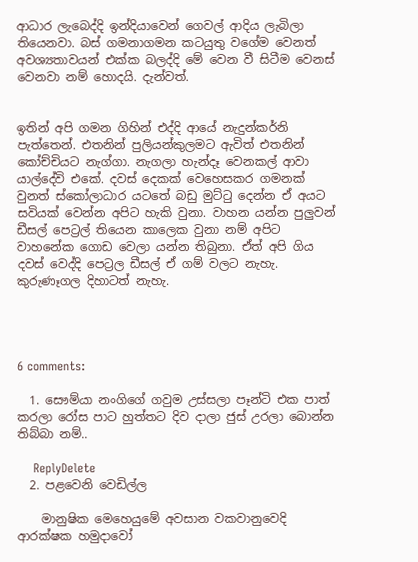ආධාර ලැබෙද්දි ඉන්දියාවෙන් ගෙවල් ආදිය ලැබිලා තියෙනවා. බස් ගමනාගමන කටයුතු වගේම වෙනත් අවශ්‍යතාවයන් එක්ක බලද්දි මේ වෙන වී සිටීම වෙනස් වෙනවා නම් හොදයි. දැන්වත්.


ඉතින් අපි ගමන ගිහින් එද්දි ආයේ නැදුන්කර්නි පැත්තෙන්. එතනින් පුලියන්කුලමට ඇවිත් එතනින් කෝච්චියට නැග්ගා. නැගලා හැන්දෑ වෙනකල් ආවා යාල්දේවි එකේ. දවස් දෙකක් වෙහෙසකර ගමනක් වුනත් ස්කෝලාධාර යටතේ බඩු මුට්ටු දෙන්න ඒ අයට සවියක් වෙන්න අපිට හැකි වුනා. වාහන යන්න පුලුවන් ඩීසල් පෙට්‍රල් තියෙන කාලෙක වුනා නම් අපිට වාහනේක ගොඩ වෙලා යන්න තිබුනා. ඒත් අපි ගිය දවස් වෙද්දි පෙට්‍රල ඩීසල් ඒ ගම් වලට නැහැ. කුරුණෑගල දිහාටත් නැහැ.




6 comments:

  1. සෞම්යා නංගිගේ ගවුම උස්සලා පෑන්ටි එක පාත් කරලා රෝස පාට හුත්තට දිව දාලා ජුස් උරලා බොන්න තිබ්බා නම්..

    ReplyDelete
  2. පළවෙනි වෙඩිල්ල

    මානුෂික මෙහෙයුමේ අවසාන වකවානුවෙදි ආරක්ෂක හමුදාවෝ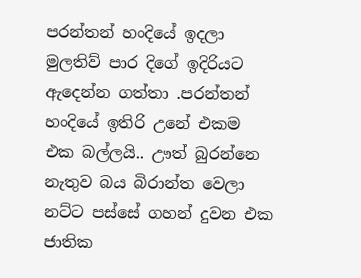පරන්තන් හංදියේ ඉදලා මුලතිව් පාර දිගේ ඉදිරියට ඇදෙන්න ගත්තා .පරන්තන් හංදියේ ඉතිරි උනේ එකම එක බල්ලයි.. ඌත් බුරන්නෙ නැතුව බය බිරාන්ත වෙලා නට්ට පස්සේ ගහන් දුවන එක ජාතික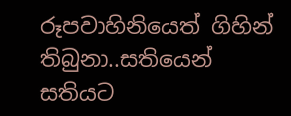රූපවාහිනියෙත් ගිහින් තිබුනා..සතියෙන් සතියට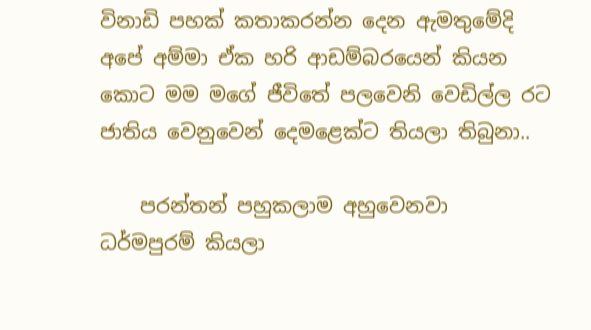විනාඩි පහක් කතාකරන්න දෙන ඇමතුමේදි අපේ අම්මා ඒක හරි ආඩම්බරයෙන් කියන කොට මම මගේ ජීවිතේ පලවෙනි වෙඩිල්ල රට ජාතිය වෙනුවෙන් දෙමළෙක්ට තියලා තිබුනා..

    පරන්තන් පහුකලාම අහුවෙනවා ධර්මපුරම් කියලා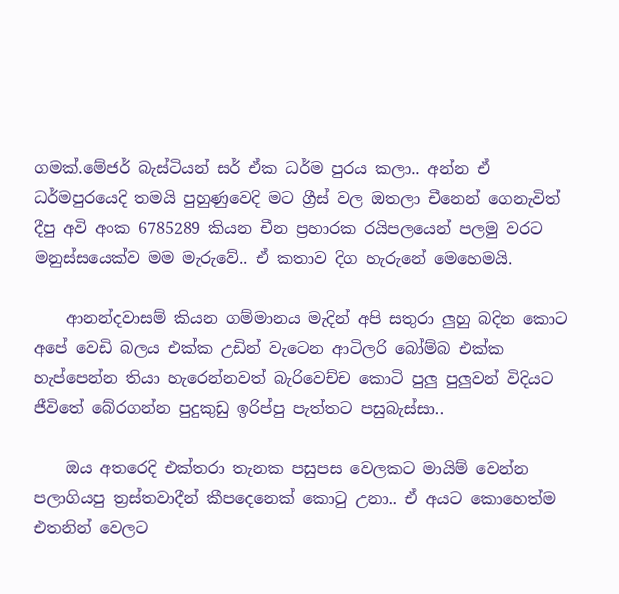ගමක්.මේජර් බැස්ටියන් සර් ඒක ධර්ම පුරය කලා.. අන්න ඒ ධර්මපුරයෙදි තමයි පුහුණුවෙදි මට ග්‍රීස් වල ඔතලා චීනෙන් ගෙනැවිත් දීපු අවි අංක 6785289 කියන චීන ප්‍රහාරක රයිපලයෙන් පලමු වරට මනුස්සයෙක්ව මම මැරුවේ.. ඒ කතාව දිග හැරුනේ මෙහෙමයි.

    ආනන්දවාසම් කියන ගම්මානය මැදින් අපි සතුරා ලුහු බදින කොට අපේ වෙඩි බලය එක්ක උඩින් වැටෙන ආටිලරි බෝම්බ එක්ක හැප්පෙන්න තියා හැරෙන්නවත් බැරිවෙච්ච කොටි පුලු පුලුවන් විදියට ජීවිතේ බේරගන්න පුදුකුඩු ඉරිප්පු පැත්තට පසුබැස්සා..

    ඔය අතරෙදි එක්තරා තැනක පසුපස වෙලකට මායිම් වෙන්න පලාගියපු ත්‍රස්තවාදීන් කීපදෙනෙක් කොටු උනා.. ඒ අයට කොහෙත්ම එතනින් වෙලට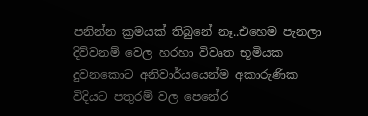පනින්න ක්‍රමයක් තිබුනේ නෑ..එහෙම පැනලා දිව්වනම් වෙල හරහා විවෘත භූමියක දුවනකොට අනිවාර්යයෙන්ම අකාරුණික විදියට පතුරම් වල පෙනේර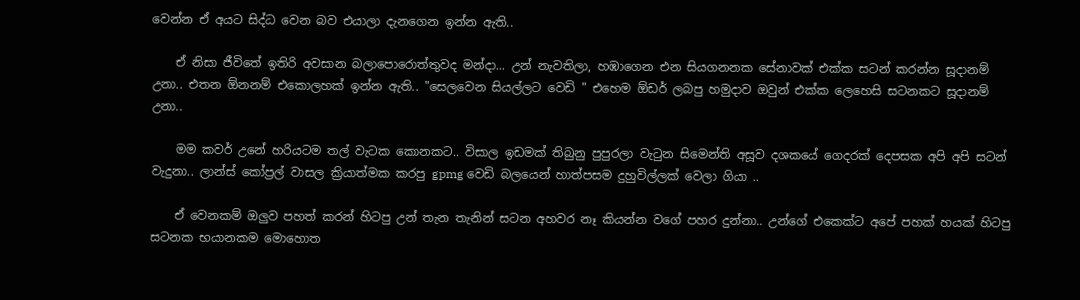වෙන්න ඒ අයට සිද්ධ වෙන බව එයාලා දැනගෙන ඉන්න ඇති..

    ඒ නිසා ජීවිතේ ඉතිරි අවසාන බලාපොරොත්තුවද මන්දා... උන් නැවතිලා, හඹාගෙන එන සියගනනක සේනාවක් එක්ක සටන් කරන්න සූදානම් උනා.. එතන ඕනනම් එකොලහක් ඉන්න ඇති.. "සෙලවෙන සියල්ලට වෙඩි " එහෙම ඕඩර් ලබපු හමුදාව ඔවුන් එක්ක ලෙහෙසි සටනකට සූදානම් උනා..

    මම කවර් උනේ හරියටම තල් වැටක කොනකට.. විසාල ඉඩමක් තිබුනු පුපුරලා වැටුන සිමෙන්ති අසූව දශකයේ ගෙදරක් දෙපසක අපි අපි සටන් වැදුනා.. ලාන්ස් කෝප්‍රල් වාසල ක්‍රියාත්මක කරපු gpmg වෙඩි බලයෙන් හාත්පසම දුහුවිල්ලක් වෙලා ගියා ..

    ඒ වෙනකම් ඔලුව පහත් කරන් හිටපු උන් තැන තැනින් සටන අහවර නෑ කියන්න වගේ පහර දුන්නා.. උන්ගේ එකෙක්ට අපේ පහක් හයක් හිටපු සටනක භයානකම මොහොත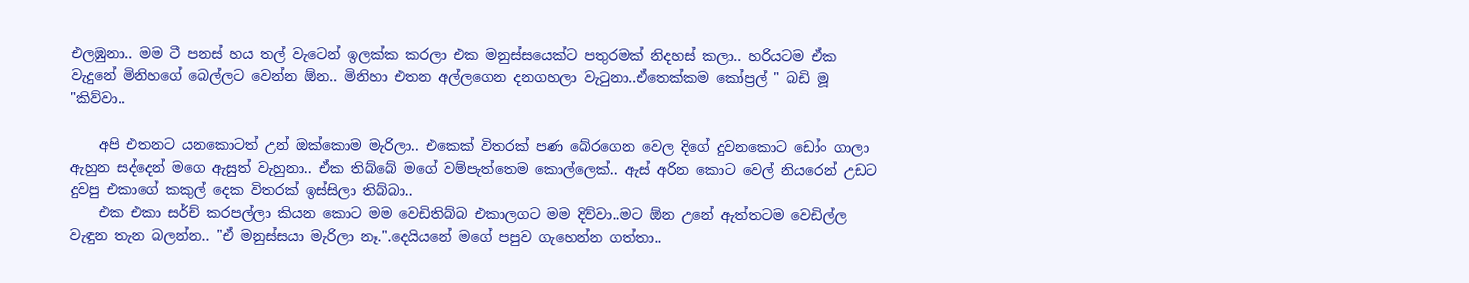එලඹුනා.. මම ටී පනස් හය තල් වැටෙන් ඉලක්ක කරලා එක මනුස්සයෙක්ට පතුරමක් නිදහස් කලා.. හරියටම ඒක වැදුනේ මිනිහගේ බෙල්ලට වෙන්න ඕන.. මිනිහා එතන අල්ලගෙන දනගහලා වැටුනා..ඒතෙක්කම කෝප්‍රල් " බඩි මූ "කිව්වා..

    අපි එතනට යනකොටත් උන් ඔක්කොම මැරිලා.. එකෙක් විතරක් පණ බේරගෙන වෙල දිගේ දුවනකොට ඩෝං ගාලා ඇහුන සද්දෙන් මගෙ ඇසුත් වැහුනා.. ඒක තිබ්බේ මගේ වම්පැත්තෙම කොල්ලෙක්.. ඇස් අරින කොට වෙල් නියරෙන් උඩට දුවපු එකාගේ කකුල් දෙක විතරක් ඉස්සිලා තිබ්බා..
    එක එකා සර්ච් කරපල්ලා කියන කොට මම වෙඩිතිබ්බ එකාලගට මම දිව්වා..මට ඕන උනේ ඇත්තටම වෙඩිල්ල වැඳුන තැන බලන්න.. "ඒ මනුස්සයා මැරිලා නෑ.".දෙයියනේ මගේ පපුව ගැහෙන්න ගත්තා..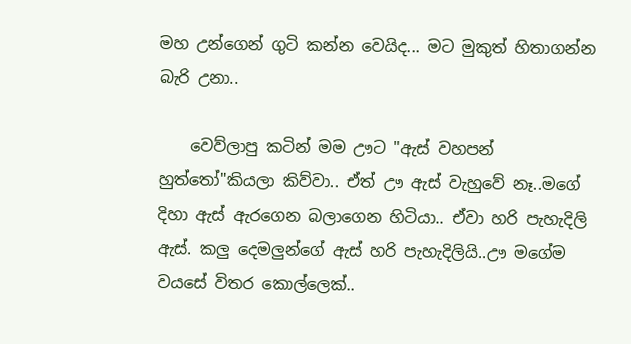මහ උන්ගෙන් ගුටි කන්න වෙයිද... මට මුකුත් හිතාගන්න බැරි උනා..

    වෙව්ලාපු කටින් මම ඌට "ඇස් වහපන් හුත්තෝ"කියලා කිව්වා.. ඒත් ඌ ඇස් වැහුවේ නෑ..මගේ දිහා ඇස් ඇරගෙන බලාගෙන හිටියා.. ඒවා හරි පැහැදිලි ඇස්. කලු දෙමලුන්ගේ ඇස් හරි පැහැදිලියි..ඌ මගේම වයසේ විතර කොල්ලෙක්..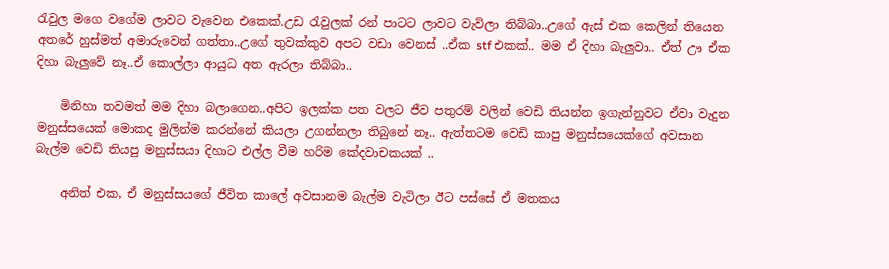රැවුල මගෙ වගේම ලාවට වැවෙන එකෙක්.උඩ රැවුලක් රන් පාටට ලාවට වැවිලා තිබ්බා..උගේ ඇස් එක කෙලින් තියෙන අතරේ හුස්මත් අමාරුවෙන් ගත්තා..උගේ තුවක්කුව අපට වඩා වෙනස් ..ඒක stf එකක්.. මම ඒ දිහා බැලුවා.. ඒත් ඌ ඒක දිහා බැලුවේ නෑ..ඒ කොල්ලා ආයුධ අත ඇරලා තිබ්බා..

    මිනිහා තවමත් මම දිහා බලාගෙන..අපිට ඉලක්ක පත වලට ජීව පතුරම් වලින් වෙඩි තියන්න ඉගැන්නුවට ඒවා වැදුන මනුස්සයෙක් මොකද මුලින්ම කරන්නේ කියලා උගන්නලා තිබුනේ නෑ.. ඇත්තටම වෙඩි කාපු මනුස්සයෙක්ගේ අවසාන බැල්ම වෙඩි තියපු මනුස්සයා දිහාට එල්ල වීම හරිම කේදවාචකයක් ..

    අනිත් එක, ඒ මනුස්සයගේ ජීවිත කාලේ අවසානම බැල්ම වැටිලා ඊට පස්සේ ඒ මතකය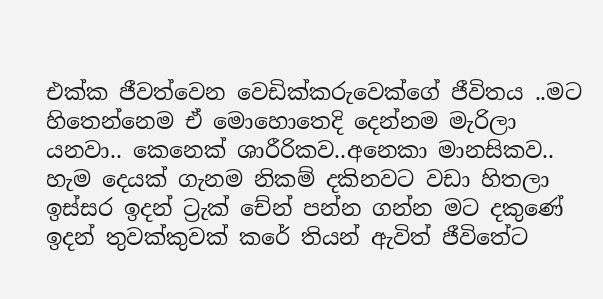එක්ක ජීවත්වෙන වෙඩික්කරුවෙක්ගේ ජීවිතය ..මට හිතෙන්නෙම ඒ මොහොතෙදි දෙන්නම මැරිලා යනවා.. කෙනෙක් ශාරීරිකව..අනෙකා මානසිකව.. හැම දෙයක් ගැනම නිකම් දකිනවට වඩා හිතලා ඉස්සර ඉදන් ට්‍රැක් චේන් පන්න ගන්න මට දකුණේ ඉදන් තුවක්කුවක් කරේ තියන් ඇවිත් ජීවිතේට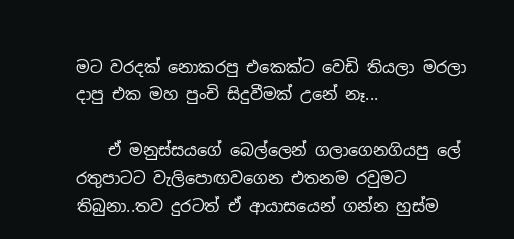මට වරදක් නොකරපු එකෙක්ට වෙඩි තියලා මරලා දාපු එක මහ පුංචි සිදුවීමක් උනේ නෑ...

    ඒ මනුස්සයගේ බෙල්ලෙන් ගලාගෙනගියපු ලේ රතුපාටට වැලිපොඟවගෙන එතනම රවුමට තිබුනා..තව දුරටත් ඒ ආයාසයෙන් ගන්න හුස්ම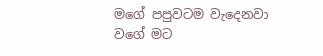මගේ පපුවටම වැදෙනවා වගේ මට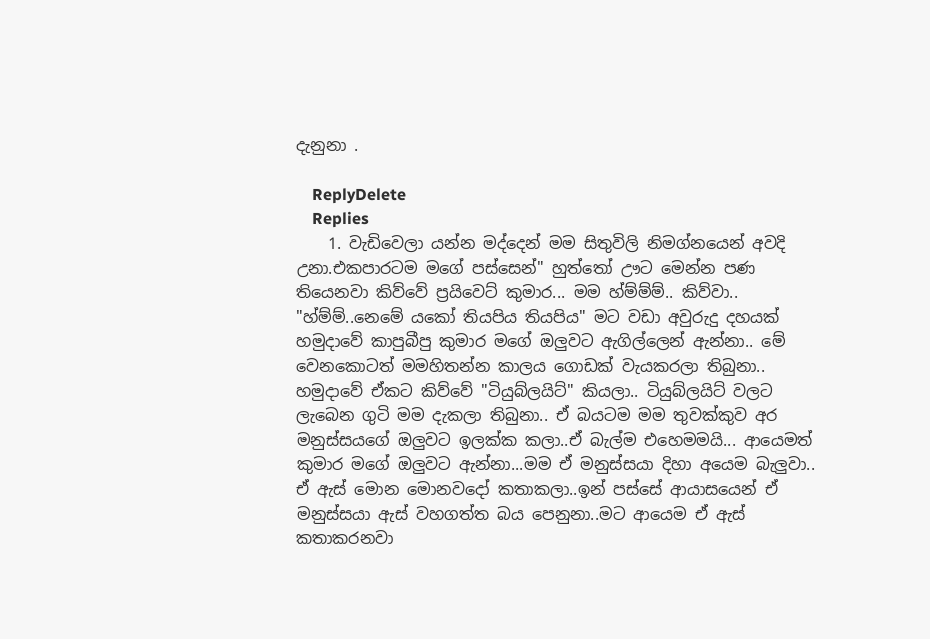දැනුනා .

    ReplyDelete
    Replies
    1. වැඩිවෙලා යන්න මද්දෙන් මම සිතුවිලි නිමග්නයෙන් අවදි උනා.එකපාරටම මගේ පස්සෙන්" හුත්තෝ ඌට මෙන්න පණ තියෙනවා කිව්වේ ප්‍රයිවෙට් කුමාර... මම හ්ම්ම්ම්.. කිව්වා.. "හ්ම්ම්..නෙමේ යකෝ තියපිය තියපිය" මට වඩා අවුරුදු දහයක් හමුදාවේ කාපුබීපු කුමාර මගේ ඔලුවට ඇගිල්ලෙන් ඇන්නා.. මේ වෙනකොටත් මමහිතන්න කාලය ගොඩක් වැයකරලා තිබුනා.. හමුදාවේ ඒකට කිව්වේ "ටියුබ්ලයිට්" කියලා.. ටියුබ්ලයිට් වලට ලැබෙන ගුටි මම දැකලා තිබුනා.. ඒ බයටම මම තුවක්කුව අර මනුස්සයගේ ඔලුවට ඉලක්ක කලා..ඒ බැල්ම එහෙමමයි... ආයෙමත් කුමාර මගේ ඔලුවට ඇන්නා...මම ඒ මනුස්සයා දිහා අයෙම බැලුවා.. ඒ ඇස් මොන මොනවදෝ කතාකලා..ඉන් පස්සේ ආයාසයෙන් ඒ මනුස්සයා ඇස් වහගත්ත බය පෙනුනා..මට ආයෙම ඒ ඇස් කතාකරනවා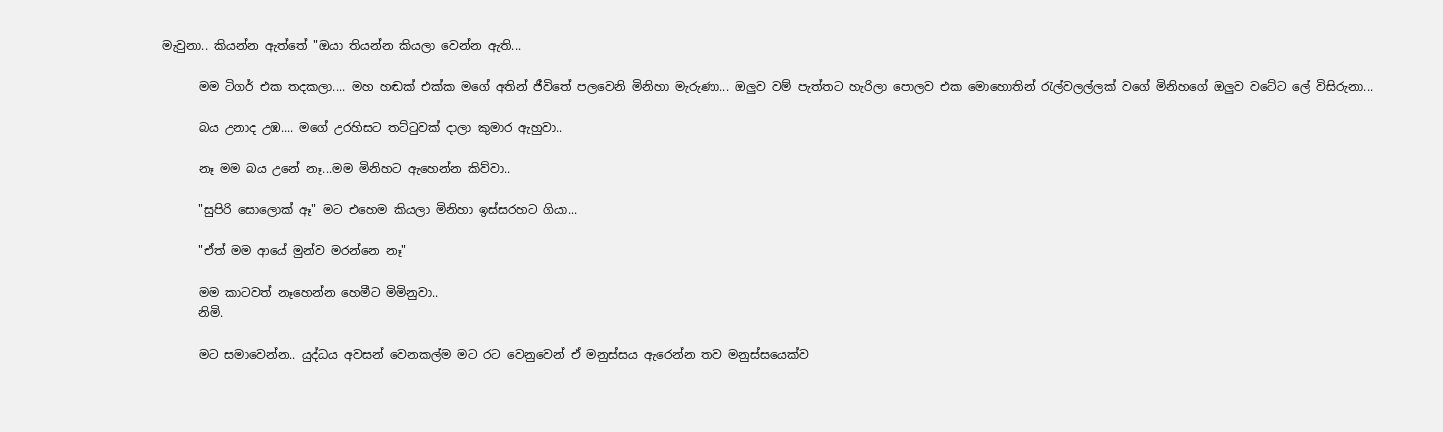මැවුනා.. කියන්න ඇත්තේ "ඔයා තියන්න කියලා වෙන්න ඇති...

      මම ටිගර් එක තදකලා.... මහ හඬක් එක්ක මගේ අතින් ජීවිතේ පලවෙනි මිනිහා මැරුණා... ඔලුව වම් පැත්තට හැරිලා පොලව එක මොහොතින් රැල්වලල්ලක් වගේ මිනිහගේ ඔලුව වටේට ලේ විසිරුනා...

      බය උනාද උඹ.... මගේ උරහිසට තට්ටුවක් දාලා කුමාර ඇහුවා..

      නෑ මම බය උනේ නෑ...මම මිනිහට ඇහෙන්න කිව්වා..

      "සුපිරි සොලොක් ඈ" මට එහෙම කියලා මිනිහා ඉස්සරහට ගියා...

      "ඒත් මම ආයේ මුන්ව මරන්නෙ නෑ"

      මම කාටවත් නෑහෙන්න හෙමීට මිමිනුවා..
      නිමි.

      මට සමාවෙන්න.. යුද්ධය අවසන් වෙනකල්ම මට රට වෙනුවෙන් ඒ මනුස්සය ඇරෙන්න තව මනුස්සයෙක්ව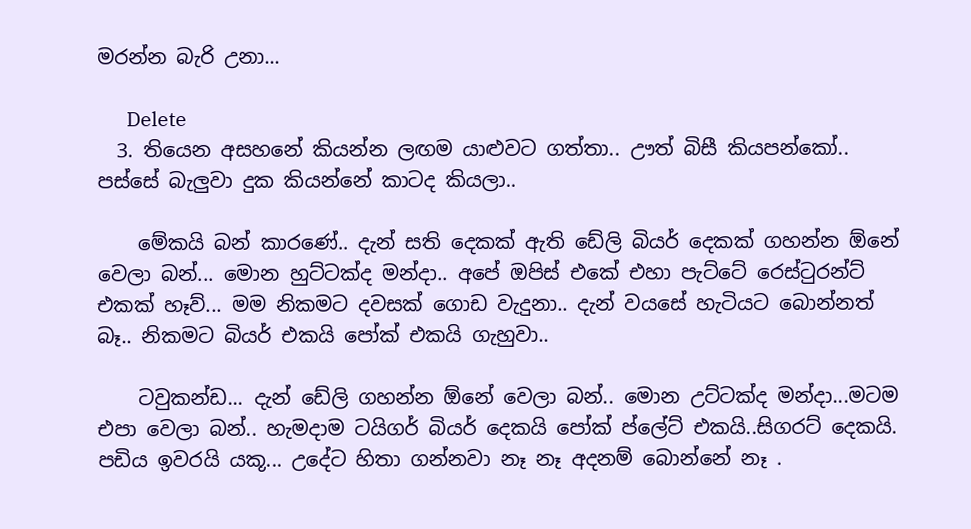මරන්න බැරි උනා...

      Delete
  3. තියෙන අසහනේ කියන්න ලඟම යාළුවට ගත්තා.. ඌත් බිසී කියපන්කෝ.. පස්සේ බැලුවා දුක කියන්නේ කාටද කියලා..

    මේකයි බන් කාරණේ.. දැන් සති දෙකක් ඇති ඩේලි බියර් දෙකක් ගහන්න ඕනේ වෙලා බන්... මොන හුට්ටක්ද මන්දා.. අපේ ඔපිස් එකේ එහා පැට්ටේ රෙස්ටුරන්ට් එකක් හෑව්... මම නිකමට දවසක් ගොඩ වැදුනා.. දැන් වයසේ හැටියට බොන්නත් බෑ.. නිකමට බියර් එකයි පෝක් එකයි ගැහුවා..

    ටවුකන්ඩ... දැන් ඩේලි ගහන්න ඕනේ වෙලා බන්.. මොන උට්ටක්ද මන්දා...මටම එපා වෙලා බන්.. හැමදාම ටයිගර් බියර් දෙකයි පෝක් ප්ලේට් එකයි..සිගරට් දෙකයි. පඩිය ඉවරයි යකූ... උදේට හිතා ගන්නවා නෑ නෑ අදනම් බොන්නේ නෑ .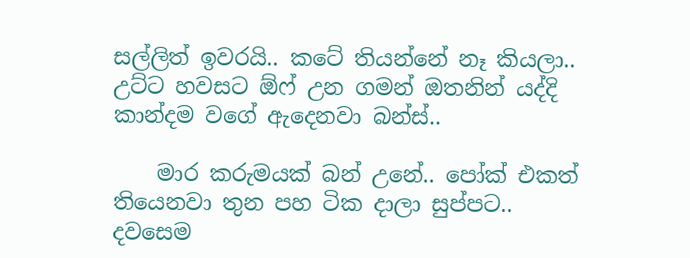සල්ලිත් ඉවරයි.. කටේ තියන්නේ නෑ කියලා.. උට්ට හවසට ඕෆ් උන ගමන් ඔතනින් යද්දි කාන්දම වගේ ඇදෙනවා බන්ස්..

    මාර කරුමයක් බන් උනේ.. පෝක් එකත් තියෙනවා තුන පහ ටික දාලා සුප්පට.. දවසෙම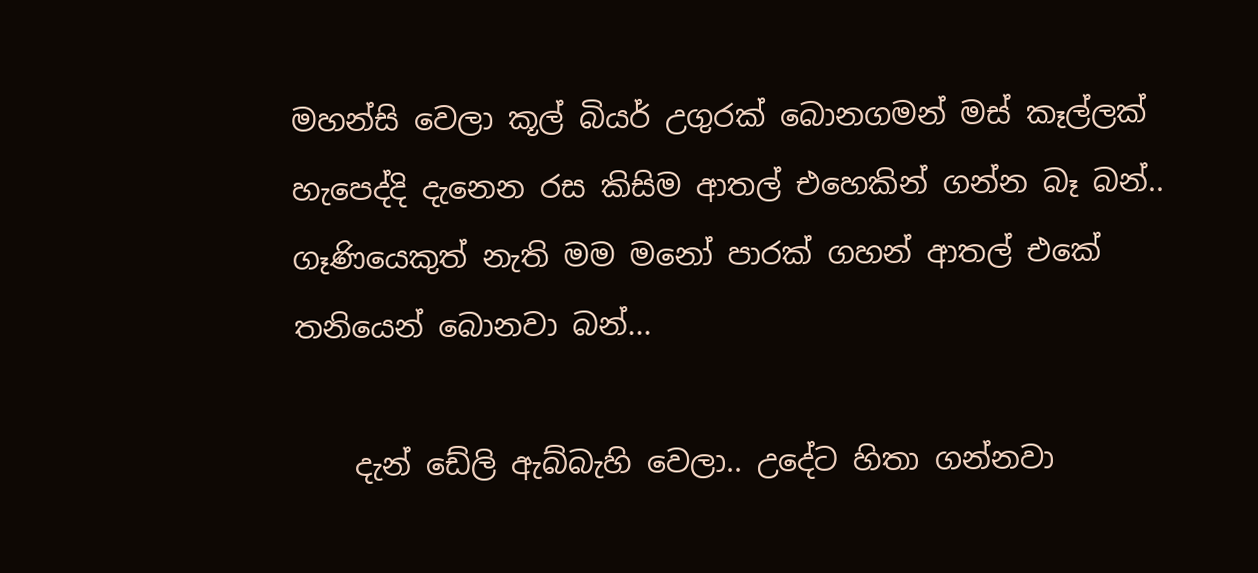මහන්සි වෙලා කූල් බියර් උගුරක් බොනගමන් මස් කෑල්ලක් හැපෙද්දි දැනෙන රස කිසිම ආතල් එහෙකින් ගන්න බෑ බන්.. ගෑණියෙකුත් නැති මම මනෝ පාරක් ගහන් ආතල් එකේ තනියෙන් බොනවා බන්...

    දැන් ඩේලි ඇබ්බැහි වෙලා.. උදේට හිතා ගන්නවා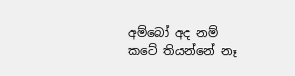අම්බෝ අද නම් කටේ තියන්නේ නෑ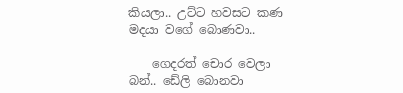කියලා.. උට්ට හවසට කණ මදයා වගේ බොණවා..

    ගෙදරත් චොර වෙලා බන්.. ඩේලි බොනවා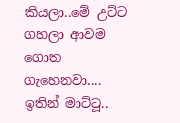කියලා..මේ උට්ට ගහලා ආවම ගොත ගැහෙනවා.... ඉතින් මාට්ටූ..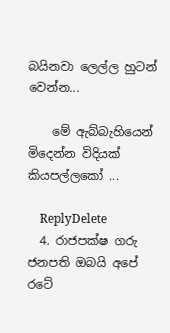බයිනවා ලෙල්ල හුටන් වෙන්න...

    මේ ඇබ්බැහියෙන් මිදෙන්න විදියක් කියපල්ලකෝ ...

    ReplyDelete
  4. රාජපක්ෂ ගරු ජනපති ඔබයි අපේ රටේ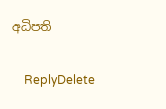අධිපති

    ReplyDelete